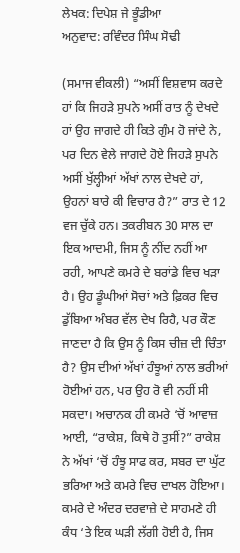ਲੇਖਕ: ਦਿਪੇਸ਼ ਜੇ ਭੂੰਡੀਆ
ਅਨੁਵਾਦ: ਰਵਿੰਦਰ ਸਿੰਘ ਸੋਢੀ

(ਸਮਾਜ ਵੀਕਲੀ) “ਅਸੀਂ ਵਿਸ਼ਵਾਸ ਕਰਦੇ ਹਾਂ ਕਿ ਜਿਹੜੇ ਸੁਪਨੇ ਅਸੀਂ ਰਾਤ ਨੂੰ ਦੇਖਦੇ ਹਾਂ ਉਹ ਜਾਗਦੇ ਹੀ ਕਿਤੇ ਗੁੰਮ ਹੋ ਜਾਂਦੇ ਨੇ, ਪਰ ਦਿਨ ਵੇਲੇ ਜਾਗਦੇ ਹੋਏ ਜਿਹੜੇ ਸੁਪਨੇ ਅਸੀਂ ਖੁੱਲ੍ਹੀਆਂ ਅੱਖਾਂ ਨਾਲ ਦੇਖਦੇ ਹਾਂ, ਉਹਨਾਂ ਬਾਰੇ ਕੀ ਵਿਚਾਰ ਹੈ?” ਰਾਤ ਦੇ 12 ਵਜ ਚੁੱਕੇ ਹਨ। ਤਕਰੀਬਨ 30 ਸਾਲ ਦਾ ਇਕ ਆਦਮੀ, ਜਿਸ ਨੂੰ ਨੀਂਦ ਨਹੀਂ ਆ ਰਹੀ, ਆਪਣੇ ਕਮਰੇ ਦੇ ਬਰਾਂਡੇ ਵਿਚ ਖੜਾ ਹੈ। ਉਹ ਡੂੰਘੀਆਂ ਸੋਚਾਂ ਅਤੇ ਫ਼ਿਕਰ ਵਿਚ ਡੁੱਬਿਆ ਅੰਬਰ ਵੱਲ ਦੇਖ ਰਿਹੈ, ਪਰ ਕੌਣ ਜਾਣਦਾ ਹੈ ਕਿ ਉਸ ਨੂੰ ਕਿਸ ਚੀਜ਼ ਦੀ ਚਿੰਤਾ ਹੈ? ਉਸ ਦੀਆਂ ਅੱਖਾਂ ਹੰਝੂਆਂ ਨਾਲ ਭਰੀਆਂ ਹੋਈਆਂ ਹਨ, ਪਰ ਉਹ ਰੋ ਵੀ ਨਹੀਂ ਸੀ ਸਕਦਾ। ਅਚਾਨਕ ਹੀ ਕਮਰੇ ‘ਚੋਂ ਆਵਾਜ਼ ਆਈ, “ਰਾਕੇਸ਼, ਕਿਥੇ ਹੋ ਤੁਸੀਂ?” ਰਾਕੇਸ਼ ਨੇ ਅੱਖਾਂ ‘ਚੋਂ ਹੰਝੂ ਸਾਫ ਕਰ, ਸਬਰ ਦਾ ਘੁੱਟ ਭਰਿਆ ਅਤੇ ਕਮਰੇ ਵਿਚ ਦਾਖਲ ਹੋਇਆ।
ਕਮਰੇ ਦੇ ਅੰਦਰ ਦਰਵਾਜ਼ੇ ਦੇ ਸਾਹਮਣੇ ਹੀ ਕੰਧ ‘ਤੇ ਇਕ ਘੜੀ ਲੱਗੀ ਹੋਈ ਹੈ, ਜਿਸ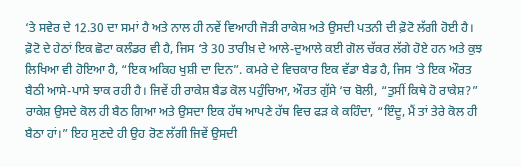‘ਤੇ ਸਵੇਰ ਦੇ 12.30 ਦਾ ਸਮਾਂ ਹੈ ਅਤੇ ਨਾਲ ਹੀ ਨਵੇਂ ਵਿਆਹੀ ਜੋੜੀ ਰਾਕੇਸ਼ ਅਤੇ ਉਸਦੀ ਪਤਨੀ ਦੀ ਫ਼ੋਟੋ ਲੱਗੀ ਹੋਈ ਹੈ। ਫ਼ੋਟੋ ਦੇ ਹੇਠਾਂ ਇਕ ਛੋਟਾ ਕਲੰਡਰ ਵੀ ਹੈ, ਜਿਸ ‘ਤੇ 30 ਤਾਰੀਖ਼ ਦੇ ਆਲੇ-ਦੁਆਲੇ ਕਈ ਗੋਲ ਚੱਕਰ ਲੱਗੇ ਹੋਏ ਹਨ ਅਤੇ ਕੁਝ ਲਿਖਿਆ ਵੀ ਹੋਇਆ ਹੈ, “ਇਕ ਅਕਿਹ ਖੁਸ਼ੀ ਦਾ ਦਿਨ”. ਕਮਰੇ ਦੇ ਵਿਚਕਾਰ ਇਕ ਵੱਡਾ ਬੈਡ ਹੈ, ਜਿਸ ‘ਤੇ ਇਕ ਔਰਤ ਬੈਠੀ ਆਸੇ-ਪਾਸੇ ਝਾਕ ਰਹੀ ਹੈ। ਜਿਵੇਂ ਹੀ ਰਾਕੇਸ਼ ਬੈਡ ਕੋਲ ਪਹੁੰਚਿਆ, ਔਰਤ ਗੁੱਸੇ ‘ਚ ਬੋਲੀ, “ਤੁਸੀਂ ਕਿਥੇ ਹੋ ਰਾਕੇਸ਼?” ਰਾਕੇਸ਼ ਉਸਦੇ ਕੋਲ ਹੀ ਬੈਠ ਗਿਆ ਅਤੇ ਉਸਦਾ ਇਕ ਹੱਥ ਆਪਣੇ ਹੱਥ ਵਿਚ ਫੜ ਕੇ ਕਹਿੰਦਾ, “ਇੰਦੂ, ਮੈਂ ਤਾਂ ਤੇਰੇ ਕੋਲ ਹੀ ਬੈਠਾ ਹਾਂ।” ਇਹ ਸੁਣਦੇ ਹੀ ਉਹ ਰੋਣ ਲੱਗੀ ਜਿਵੇਂ ਉਸਦੀ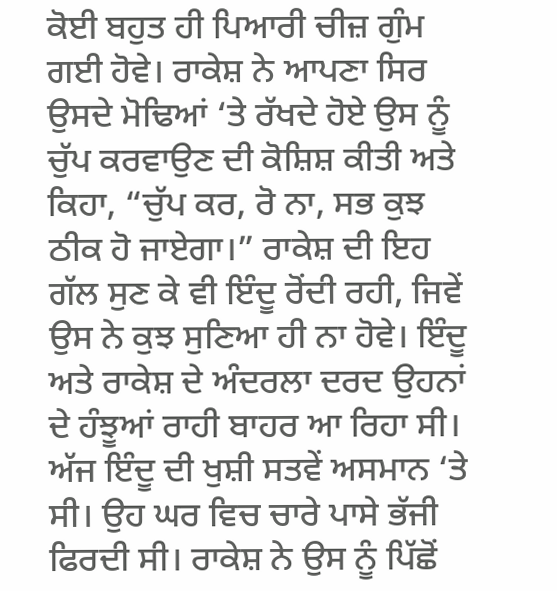ਕੋਈ ਬਹੁਤ ਹੀ ਪਿਆਰੀ ਚੀਜ਼ ਗੁੰਮ ਗਈ ਹੋਵੇ। ਰਾਕੇਸ਼ ਨੇ ਆਪਣਾ ਸਿਰ ਉਸਦੇ ਮੋਢਿਆਂ ‘ਤੇ ਰੱਖਦੇ ਹੋਏ ਉਸ ਨੂੰ ਚੁੱਪ ਕਰਵਾਉਣ ਦੀ ਕੋਸ਼ਿਸ਼ ਕੀਤੀ ਅਤੇ ਕਿਹਾ, “ਚੁੱਪ ਕਰ, ਰੋ ਨਾ, ਸਭ ਕੁਝ ਠੀਕ ਹੋ ਜਾਏਗਾ।” ਰਾਕੇਸ਼ ਦੀ ਇਹ ਗੱਲ ਸੁਣ ਕੇ ਵੀ ਇੰਦੂ ਰੋਂਦੀ ਰਹੀ, ਜਿਵੇਂ ਉਸ ਨੇ ਕੁਝ ਸੁਣਿਆ ਹੀ ਨਾ ਹੋਵੇ। ਇੰਦੂ ਅਤੇ ਰਾਕੇਸ਼ ਦੇ ਅੰਦਰਲਾ ਦਰਦ ਉਹਨਾਂ ਦੇ ਹੰਝੂਆਂ ਰਾਹੀ ਬਾਹਰ ਆ ਰਿਹਾ ਸੀ।
ਅੱਜ ਇੰਦੂ ਦੀ ਖੁਸ਼ੀ ਸਤਵੇਂ ਅਸਮਾਨ ‘ਤੇ ਸੀ। ਉਹ ਘਰ ਵਿਚ ਚਾਰੇ ਪਾਸੇ ਭੱਜੀ ਫਿਰਦੀ ਸੀ। ਰਾਕੇਸ਼ ਨੇ ਉਸ ਨੂੰ ਪਿੱਛੋਂ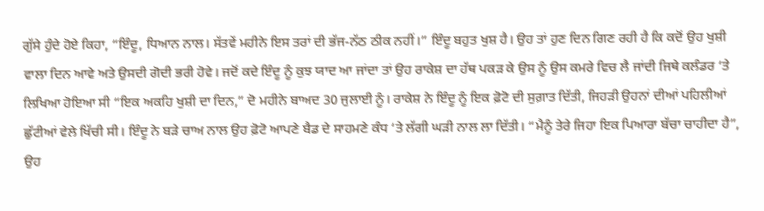ਗੁੱਸੇ ਹੁੰਦੇ ਹੋਏ ਕਿਹਾ, “ਇੰਦੂ, ਧਿਆਨ ਨਾਲ। ਸੱਤਵੇਂ ਮਹੀਨੇ ਇਸ ਤਰਾਂ ਦੀ ਭੱਜ-ਨੱਠ ਠੀਕ ਨਹੀਂ।” ਇੰਦੂ ਬਹੁਤ ਖੁਸ਼ ਹੈ। ਉਹ ਤਾਂ ਹੁਣ ਦਿਨ ਗਿਣ ਰਹੀ ਹੈ ਕਿ ਕਦੋਂ ਉਹ ਖੁਸ਼ੀ ਵਾਲਾ ਦਿਨ ਆਵੇ ਅਤੇ ਉਸਦੀ ਗੋਦੀ ਭਰੀ ਹੋਵੇ। ਜਦੋਂ ਕਦੇ ਇੰਦੂ ਨੂੰ ਕੁਝ ਯਾਦ ਆ ਜਾਂਦਾ ਤਾਂ ਉਹ ਰਾਕੇਸ਼ ਦਾ ਹੱਥ ਪਕੜ ਕੇ ਉਸ ਨੂੰ ਉਸ ਕਮਰੇ ਵਿਚ ਲੈ ਜਾਂਦੀ ਜਿਥੇ ਕਲੰਡਰ ‘ਤੇ ਲਿਖਿਆ ਹੋਇਆ ਸੀ “ਇਕ ਅਕਹਿ ਖੁਸ਼ੀ ਦਾ ਦਿਨ,” ਦੋ ਮਹੀਨੇ ਬਾਅਦ 30 ਜੁਲਾਈ ਨੂੰ। ਰਾਕੇਸ਼ ਨੇ ਇੰਦੂ ਨੂੰ ਇਕ ਫ਼ੋਟੋ ਦੀ ਸੁਗ਼ਾਤ ਦਿੱਤੀ, ਜਿਹੜੀ ਉਹਨਾਂ ਦੀਆਂ ਪਹਿਲੀਆਂ ਛੁੱਟੀਆਂ ਵੇਲੇ ਖਿੱਚੀ ਸੀ। ਇੰਦੂ ਨੇ ਬੜੇ ਚਾਅ ਨਾਲ ਉਹ ਫ਼ੋਟੋ ਆਪਣੇ ਬੈਡ ਦੇ ਸਾਹਮਣੇ ਕੰਧ ‘ਤੇ ਲੱਗੀ ਘੜੀ ਨਾਲ ਲਾ ਦਿੱਤੀ। “ਮੈਨੂੰ ਤੇਰੇ ਜਿਹਾ ਇਕ ਪਿਆਰਾ ਬੱਚਾ ਚਾਹੀਦਾ ਹੈ”, ਉਹ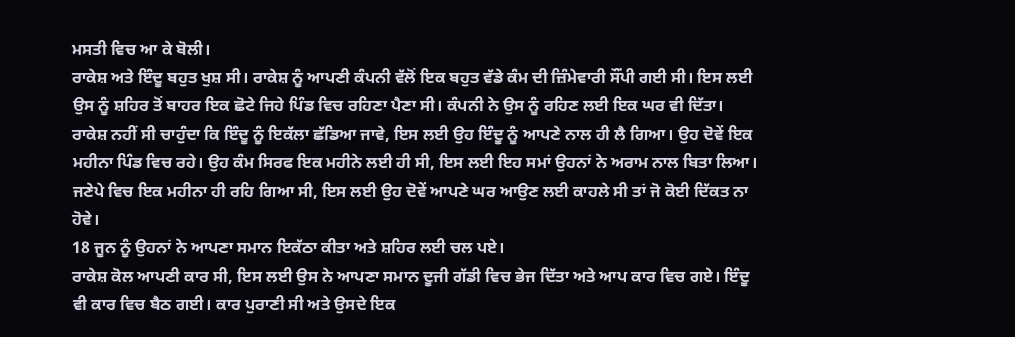ਮਸਤੀ ਵਿਚ ਆ ਕੇ ਬੋਲੀ।
ਰਾਕੇਸ਼ ਅਤੇ ਇੰਦੂ ਬਹੁਤ ਖੁਸ਼ ਸੀ। ਰਾਕੇਸ਼ ਨੂੰ ਆਪਣੀ ਕੰਪਨੀ ਵੱਲੋਂ ਇਕ ਬਹੁਤ ਵੱਡੇ ਕੰਮ ਦੀ ਜ਼ਿੰਮੇਵਾਰੀ ਸੌਂਪੀ ਗਈ ਸੀ। ਇਸ ਲਈ ਉਸ ਨੂੰ ਸ਼ਹਿਰ ਤੋਂ ਬਾਹਰ ਇਕ ਛੋਟੇ ਜਿਹੇ ਪਿੰਡ ਵਿਚ ਰਹਿਣਾ ਪੈਣਾ ਸੀ। ਕੰਪਨੀ ਨੇ ਉਸ ਨੂੰ ਰਹਿਣ ਲਈ ਇਕ ਘਰ ਵੀ ਦਿੱਤਾ। ਰਾਕੇਸ਼ ਨਹੀਂ ਸੀ ਚਾਹੁੰਦਾ ਕਿ ਇੰਦੂ ਨੂੰ ਇਕੱਲਾ ਛੱਡਿਆ ਜਾਵੇ, ਇਸ ਲਈ ਉਹ ਇੰਦੂ ਨੂੰ ਆਪਣੇ ਨਾਲ ਹੀ ਲੈ ਗਿਆ। ਉਹ ਦੋਵੇਂ ਇਕ ਮਹੀਨਾ ਪਿੰਡ ਵਿਚ ਰਹੇ। ਉਹ ਕੰਮ ਸਿਰਫ ਇਕ ਮਹੀਨੇ ਲਈ ਹੀ ਸੀ, ਇਸ ਲਈ ਇਹ ਸਮਾਂ ਉਹਨਾਂ ਨੇ ਅਰਾਮ ਨਾਲ ਬਿਤਾ ਲਿਆ। ਜਣੇਪੇ ਵਿਚ ਇਕ ਮਹੀਨਾ ਹੀ ਰਹਿ ਗਿਆ ਸੀ, ਇਸ ਲਈ ਉਹ ਦੋਵੇਂ ਆਪਣੇ ਘਰ ਆਉਣ ਲਈ ਕਾਹਲੇ ਸੀ ਤਾਂ ਜੋ ਕੋਈ ਦਿੱਕਤ ਨਾ ਹੋਵੇ।
18 ਜੂਨ ਨੂੰ ਉਹਨਾਂ ਨੇ ਆਪਣਾ ਸਮਾਨ ਇਕੱਠਾ ਕੀਤਾ ਅਤੇ ਸ਼ਹਿਰ ਲਈ ਚਲ ਪਏ।
ਰਾਕੇਸ਼ ਕੋਲ ਆਪਣੀ ਕਾਰ ਸੀ, ਇਸ ਲਈ ਉਸ ਨੇ ਆਪਣਾ ਸਮਾਨ ਦੂਜੀ ਗੱਡੀ ਵਿਚ ਭੇਜ ਦਿੱਤਾ ਅਤੇ ਆਪ ਕਾਰ ਵਿਚ ਗਏ। ਇੰਦੂ ਵੀ ਕਾਰ ਵਿਚ ਬੈਠ ਗਈ। ਕਾਰ ਪੁਰਾਣੀ ਸੀ ਅਤੇ ਉਸਦੇ ਇਕ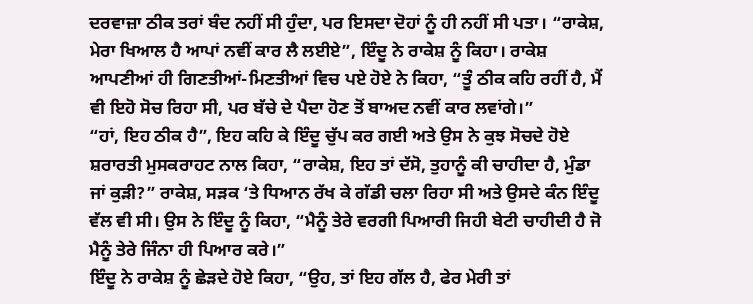ਦਰਵਾਜ਼ਾ ਠੀਕ ਤਰਾਂ ਬੰਦ ਨਹੀਂ ਸੀ ਹੁੰਦਾ, ਪਰ ਇਸਦਾ ਦੋਹਾਂ ਨੂੰ ਹੀ ਨਹੀਂ ਸੀ ਪਤਾ। “ਰਾਕੇਸ਼, ਮੇਰਾ ਖਿਆਲ ਹੈ ਆਪਾਂ ਨਵੀਂ ਕਾਰ ਲੈ ਲਈਏ”, ਇੰਦੂ ਨੇ ਰਾਕੇਸ਼ ਨੂੰ ਕਿਹਾ। ਰਾਕੇਸ਼ ਆਪਣੀਆਂ ਹੀ ਗਿਣਤੀਆਂ-ਮਿਣਤੀਆਂ ਵਿਚ ਪਏ ਹੋਏ ਨੇ ਕਿਹਾ, “ਤੂੰ ਠੀਕ ਕਹਿ ਰਹੀਂ ਹੈ, ਮੈਂ ਵੀ ਇਹੋ ਸੋਚ ਰਿਹਾ ਸੀ, ਪਰ ਬੱਚੇ ਦੇ ਪੈਦਾ ਹੋਣ ਤੋਂ ਬਾਅਦ ਨਵੀਂ ਕਾਰ ਲਵਾਂਗੇ।”
“ਹਾਂ, ਇਹ ਠੀਕ ਹੈ”, ਇਹ ਕਹਿ ਕੇ ਇੰਦੂ ਚੁੱਪ ਕਰ ਗਈ ਅਤੇ ਉਸ ਨੇ ਕੁਝ ਸੋਚਦੇ ਹੋਏ ਸ਼ਰਾਰਤੀ ਮੁਸਕਰਾਹਟ ਨਾਲ ਕਿਹਾ, “ਰਾਕੇਸ਼, ਇਹ ਤਾਂ ਦੱਸੋ, ਤੁਹਾਨੂੰ ਕੀ ਚਾਹੀਦਾ ਹੈ, ਮੁੰਡਾ ਜਾਂ ਕੁੜੀ?” ਰਾਕੇਸ਼, ਸੜਕ ‘ਤੇ ਧਿਆਨ ਰੱਖ ਕੇ ਗੱਡੀ ਚਲਾ ਰਿਹਾ ਸੀ ਅਤੇ ਉਸਦੇ ਕੰਨ ਇੰਦੂ ਵੱਲ ਵੀ ਸੀ। ਉਸ ਨੇ ਇੰਦੂ ਨੂੰ ਕਿਹਾ, “ਮੈਨੂੰ ਤੇਰੇ ਵਰਗੀ ਪਿਆਰੀ ਜਿਹੀ ਬੇਟੀ ਚਾਹੀਦੀ ਹੈ ਜੋ ਮੈਨੂੰ ਤੇਰੇ ਜਿੰਨਾ ਹੀ ਪਿਆਰ ਕਰੇ।”
ਇੰਦੂ ਨੇ ਰਾਕੇਸ਼ ਨੂੰ ਛੇੜਦੇ ਹੋਏ ਕਿਹਾ, “ਉਹ, ਤਾਂ ਇਹ ਗੱਲ ਹੈ, ਫੇਰ ਮੇਰੀ ਤਾਂ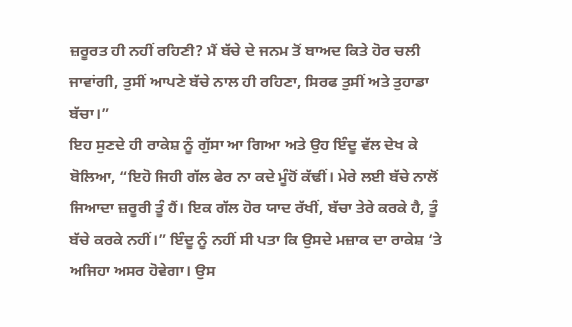ਜ਼ਰੂਰਤ ਹੀ ਨਹੀਂ ਰਹਿਣੀ? ਮੈਂ ਬੱਚੇ ਦੇ ਜਨਮ ਤੋਂ ਬਾਅਦ ਕਿਤੇ ਹੋਰ ਚਲੀ ਜਾਵਾਂਗੀ, ਤੁਸੀਂ ਆਪਣੇ ਬੱਚੇ ਨਾਲ ਹੀ ਰਹਿਣਾ, ਸਿਰਫ ਤੁਸੀਂ ਅਤੇ ਤੁਹਾਡਾ ਬੱਚਾ।”
ਇਹ ਸੁਣਦੇ ਹੀ ਰਾਕੇਸ਼ ਨੂੰ ਗੁੱਸਾ ਆ ਗਿਆ ਅਤੇ ਉਹ ਇੰਦੂ ਵੱਲ ਦੇਖ ਕੇ ਬੋਲਿਆ, “ਇਹੋ ਜਿਹੀ ਗੱਲ ਫੇਰ ਨਾ ਕਦੇ ਮੂੰਹੋਂ ਕੱਢੀਂ। ਮੇਰੇ ਲਈ ਬੱਚੇ ਨਾਲੋਂ ਜਿਆਦਾ ਜ਼ਰੂਰੀ ਤੂੰ ਹੈਂ। ਇਕ ਗੱਲ ਹੋਰ ਯਾਦ ਰੱਖੀਂ, ਬੱਚਾ ਤੇਰੇ ਕਰਕੇ ਹੈ, ਤੂੰ ਬੱਚੇ ਕਰਕੇ ਨਹੀਂ।” ਇੰਦੂ ਨੂੰ ਨਹੀਂ ਸੀ ਪਤਾ ਕਿ ਉਸਦੇ ਮਜ਼ਾਕ ਦਾ ਰਾਕੇਸ਼ ‘ਤੇ ਅਜਿਹਾ ਅਸਰ ਹੋਵੇਗਾ। ਉਸ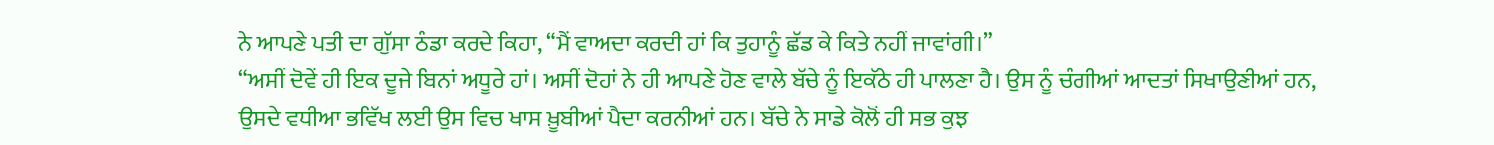ਨੇ ਆਪਣੇ ਪਤੀ ਦਾ ਗੁੱਸਾ ਠੰਡਾ ਕਰਦੇ ਕਿਹਾ, “ਮੈਂ ਵਾਅਦਾ ਕਰਦੀ ਹਾਂ ਕਿ ਤੁਹਾਨੂੰ ਛੱਡ ਕੇ ਕਿਤੇ ਨਹੀਂ ਜਾਵਾਂਗੀ।”
“ਅਸੀਂ ਦੋਵੇਂ ਹੀ ਇਕ ਦੂਜੇ ਬਿਨਾਂ ਅਧੂਰੇ ਹਾਂ। ਅਸੀਂ ਦੋਹਾਂ ਨੇ ਹੀ ਆਪਣੇ ਹੋਣ ਵਾਲੇ ਬੱਚੇ ਨੂੰ ਇਕੱਠੇ ਹੀ ਪਾਲਣਾ ਹੈ। ਉਸ ਨੂੰ ਚੰਗੀਆਂ ਆਦਤਾਂ ਸਿਖਾਉਣੀਆਂ ਹਨ, ਉਸਦੇ ਵਧੀਆ ਭਵਿੱਖ ਲਈ ਉਸ ਵਿਚ ਖਾਸ ਖ਼ੂਬੀਆਂ ਪੈਦਾ ਕਰਨੀਆਂ ਹਨ। ਬੱਚੇ ਨੇ ਸਾਡੇ ਕੋਲੋਂ ਹੀ ਸਭ ਕੁਝ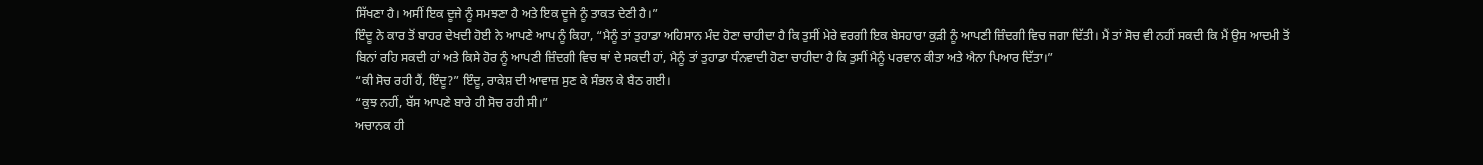ਸਿੱਖਣਾ ਹੈ। ਅਸੀਂ ਇਕ ਦੂਜੇ ਨੂੰ ਸਮਝਣਾ ਹੈ ਅਤੇ ਇਕ ਦੂਜੇ ਨੂੰ ਤਾਕਤ ਦੇਣੀ ਹੈ।”
ਇੰਦੂ ਨੇ ਕਾਰ ਤੋਂ ਬਾਹਰ ਦੇਖਦੀ ਹੋਈ ਨੇ ਆਪਣੇ ਆਪ ਨੂੰ ਕਿਹਾ, “ਮੈਨੂੰ ਤਾਂ ਤੁਹਾਡਾ ਅਹਿਸਾਨ ਮੰਦ ਹੋਣਾ ਚਾਹੀਦਾ ਹੈ ਕਿ ਤੁਸੀਂ ਮੇਰੇ ਵਰਗੀ ਇਕ ਬੇਸਹਾਰਾ ਕੁੜੀ ਨੂੰ ਆਪਣੀ ਜ਼ਿੰਦਗੀ ਵਿਚ ਜਗਾ ਦਿੱਤੀ। ਮੈਂ ਤਾਂ ਸੋਚ ਵੀ ਨਹੀਂ ਸਕਦੀ ਕਿ ਮੈਂ ਉਸ ਆਦਮੀ ਤੋਂ ਬਿਨਾਂ ਰਹਿ ਸਕਦੀ ਹਾਂ ਅਤੇ ਕਿਸੇ ਹੋਰ ਨੂੰ ਆਪਣੀ ਜ਼ਿੰਦਗੀ ਵਿਚ ਥਾਂ ਦੇ ਸਕਦੀ ਹਾਂ, ਮੈਨੂੰ ਤਾਂ ਤੁਹਾਡਾ ਧੰਨਵਾਦੀ ਹੋਣਾ ਚਾਹੀਦਾ ਹੈ ਕਿ ਤੁਸੀਂ ਮੈਨੂੰ ਪਰਵਾਨ ਕੀਤਾ ਅਤੇ ਐਨਾ ਪਿਆਰ ਦਿੱਤਾ।”
“ਕੀ ਸੋਚ ਰਹੀ ਹੈਂ, ਇੰਦੂ?” ਇੰਦੂ, ਰਾਕੇਸ਼ ਦੀ ਆਵਾਜ਼ ਸੁਣ ਕੇ ਸੰਭਲ ਕੇ ਬੈਠ ਗਈ।
“ਕੁਝ ਨਹੀਂ, ਬੱਸ ਆਪਣੇ ਬਾਰੇ ਹੀ ਸੋਚ ਰਹੀ ਸੀ।”
ਅਚਾਨਕ ਹੀ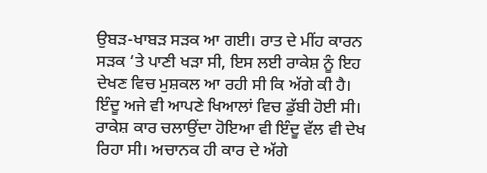ਉਬੜ-ਖਾਬੜ ਸੜਕ ਆ ਗਈ। ਰਾਤ ਦੇ ਮੀਂਹ ਕਾਰਨ ਸੜਕ ‘ਤੇ ਪਾਣੀ ਖੜਾ ਸੀ, ਇਸ ਲਈ ਰਾਕੇਸ਼ ਨੂੰ ਇਹ ਦੇਖਣ ਵਿਚ ਮੁਸ਼ਕਲ ਆ ਰਹੀ ਸੀ ਕਿ ਅੱਗੇ ਕੀ ਹੈ। ਇੰਦੂ ਅਜੇ ਵੀ ਆਪਣੇ ਖਿਆਲਾਂ ਵਿਚ ਡੁੱਬੀ ਹੋਈ ਸੀ। ਰਾਕੇਸ਼ ਕਾਰ ਚਲਾਉਂਦਾ ਹੋਇਆ ਵੀ ਇੰਦੂ ਵੱਲ ਵੀ ਦੇਖ ਰਿਹਾ ਸੀ। ਅਚਾਨਕ ਹੀ ਕਾਰ ਦੇ ਅੱਗੇ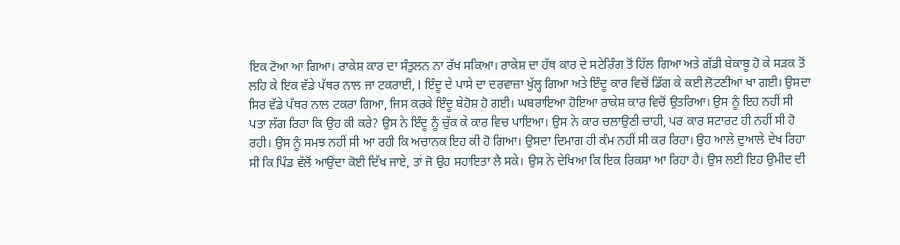ਇਕ ਟੋਆ ਆ ਗਿਆ। ਰਾਕੇਸ਼ ਕਾਰ ਦਾ ਸੰਤੁਲਨ ਨਾ ਰੱਖ ਸਕਿਆ। ਰਾਕੇਸ਼ ਦਾ ਹੱਥ ਕਾਰ ਦੇ ਸਟੇਰਿੰਗ ਤੋਂ ਹਿੱਲ ਗਿਆ ਅਤੇ ਗੱਡੀ ਬੇਕਾਬੂ ਹੋ ਕੇ ਸੜਕ ਤੋਂ ਲਹਿ ਕੇ ਇਕ ਵੱਡੇ ਪੱਥਰ ਨਾਲ ਜਾ ਟਕਰਾਈ, l ਇੰਦੂ ਦੇ ਪਾਸੇ ਦਾ ਦਰਵਾਜ਼ਾ ਖੁੱਲ੍ਹ ਗਿਆ ਅਤੇ ਇੰਦੂ ਕਾਰ ਵਿਚੋਂ ਡਿੱਗ ਕੇ ਕਈ ਲੋਟਣੀਆਂ ਖਾ ਗਈ। ਉਸਦਾ ਸਿਰ ਵੱਡੇ ਪੱਥਰ ਨਾਲ ਟਕਰਾ ਗਿਆ, ਜਿਸ ਕਰਕੇ ਇੰਦੂ ਬੇਹੋਸ਼ ਹੋ ਗਈ। ਘਬਰਾਇਆ ਹੋਇਆ ਰਾਕੇਸ਼ ਕਾਰ ਵਿਚੋਂ ਉਤਰਿਆ। ਉਸ ਨੂੰ ਇਹ ਨਹੀਂ ਸੀ ਪਤਾ ਲੱਗ ਰਿਹਾ ਕਿ ਉਹ ਕੀ ਕਰੇ? ਉਸ ਨੇ ਇੰਦੂ ਨੂੰ ਚੁੱਕ ਕੇ ਕਾਰ ਵਿਚ ਪਾਇਆ। ਉਸ ਨੇ ਕਾਰ ਚਲਾਉਣੀ ਚਾਹੀ, ਪਰ ਕਾਰ ਸਟਾਰਟ ਹੀ ਨਹੀਂ ਸੀ ਹੋ ਰਹੀ। ਉਸ ਨੂੰ ਸਮਝ ਨਹੀਂ ਸੀ ਆ ਰਹੀ ਕਿ ਅਚਾਨਕ ਇਹ ਕੀ ਹੋ ਗਿਆ। ਉਸਦਾ ਦਿਮਾਗ ਹੀ ਕੰਮ ਨਹੀਂ ਸੀ ਕਰ ਰਿਹਾ। ਉਹ ਆਲੇ ਦੁਆਲੇ ਦੇਖ ਰਿਹਾ ਸੀ ਕਿ ਪਿੰਡ ਵੱਲੋਂ ਆਉਂਦਾ ਕੋਈ ਦਿੱਖ ਜਾਏ, ਤਾਂ ਜੋ ਉਹ ਸਹਾਇਤਾ ਲੈ ਸਕੇ। ਉਸ ਨੇ ਦੇਖਿਆ ਕਿ ਇਕ ਰਿਕਸ਼ਾ ਆ ਰਿਹਾ ਹੈ। ਉਸ ਲਈ ਇਹ ਉਮੀਦ ਦੀ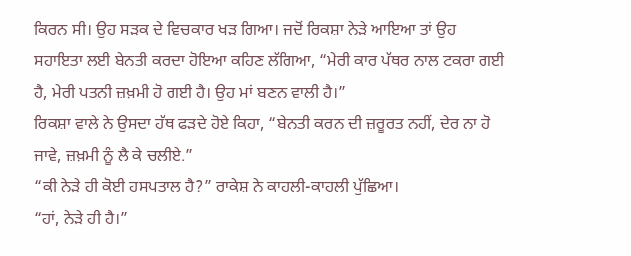ਕਿਰਨ ਸੀ। ਉਹ ਸੜਕ ਦੇ ਵਿਚਕਾਰ ਖੜ ਗਿਆ। ਜਦੋਂ ਰਿਕਸ਼ਾ ਨੇੜੇ ਆਇਆ ਤਾਂ ਉਹ ਸਹਾਇਤਾ ਲਈ ਬੇਨਤੀ ਕਰਦਾ ਹੋਇਆ ਕਹਿਣ ਲੱਗਿਆ, “ਮੇਰੀ ਕਾਰ ਪੱਥਰ ਨਾਲ ਟਕਰਾ ਗਈ ਹੈ, ਮੇਰੀ ਪਤਨੀ ਜ਼ਖ਼ਮੀ ਹੋ ਗਈ ਹੈ। ਉਹ ਮਾਂ ਬਣਨ ਵਾਲੀ ਹੈ।”
ਰਿਕਸ਼ਾ ਵਾਲੇ ਨੇ ਉਸਦਾ ਹੱਥ ਫੜਦੇ ਹੋਏ ਕਿਹਾ, “ਬੇਨਤੀ ਕਰਨ ਦੀ ਜ਼ਰੂਰਤ ਨਹੀਂ, ਦੇਰ ਨਾ ਹੋ ਜਾਵੇ, ਜ਼ਖ਼ਮੀ ਨੂੰ ਲੈ ਕੇ ਚਲੀਏ.”
“ਕੀ ਨੇੜੇ ਹੀ ਕੋਈ ਹਸਪਤਾਲ ਹੈ?” ਰਾਕੇਸ਼ ਨੇ ਕਾਹਲੀ-ਕਾਹਲੀ ਪੁੱਛਿਆ।
“ਹਾਂ, ਨੇੜੇ ਹੀ ਹੈ।”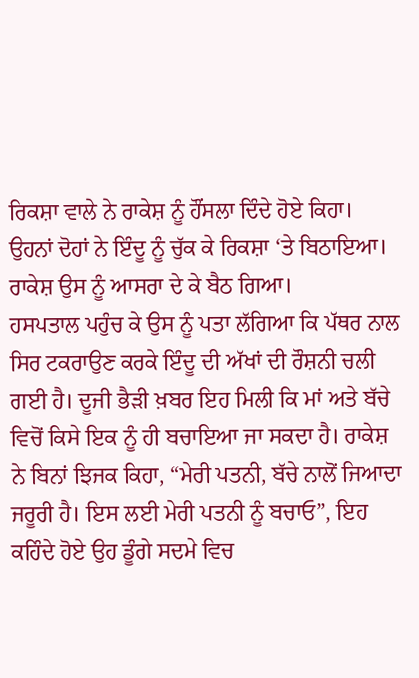ਰਿਕਸ਼ਾ ਵਾਲੇ ਨੇ ਰਾਕੇਸ਼ ਨੂੰ ਹੌਂਸਲਾ ਦਿੰਦੇ ਹੋਏ ਕਿਹਾ।
ਉਹਨਾਂ ਦੋਹਾਂ ਨੇ ਇੰਦੂ ਨੂੰ ਚੁੱਕ ਕੇ ਰਿਕਸ਼ਾ ‘ਤੇ ਬਿਠਾਇਆ। ਰਾਕੇਸ਼ ਉਸ ਨੂੰ ਆਸਰਾ ਦੇ ਕੇ ਬੈਠ ਗਿਆ।
ਹਸਪਤਾਲ ਪਹੁੰਚ ਕੇ ਉਸ ਨੂੰ ਪਤਾ ਲੱਗਿਆ ਕਿ ਪੱਥਰ ਨਾਲ ਸਿਰ ਟਕਰਾਉਣ ਕਰਕੇ ਇੰਦੂ ਦੀ ਅੱਖਾਂ ਦੀ ਰੌਸ਼ਨੀ ਚਲੀ ਗਈ ਹੈ। ਦੂਜੀ ਭੈੜੀ ਖ਼ਬਰ ਇਹ ਮਿਲੀ ਕਿ ਮਾਂ ਅਤੇ ਬੱਚੇ ਵਿਚੋਂ ਕਿਸੇ ਇਕ ਨੂੰ ਹੀ ਬਚਾਇਆ ਜਾ ਸਕਦਾ ਹੈ। ਰਾਕੇਸ਼ ਨੇ ਬਿਨਾਂ ਝਿਜਕ ਕਿਹਾ, “ਮੇਰੀ ਪਤਨੀ, ਬੱਚੇ ਨਾਲੋਂ ਜਿਆਦਾ ਜਰੂਰੀ ਹੈ। ਇਸ ਲਈ ਮੇਰੀ ਪਤਨੀ ਨੂੰ ਬਚਾਓ”, ਇਹ ਕਹਿੰਦੇ ਹੋਏ ਉਹ ਡੂੰਗੇ ਸਦਮੇ ਵਿਚ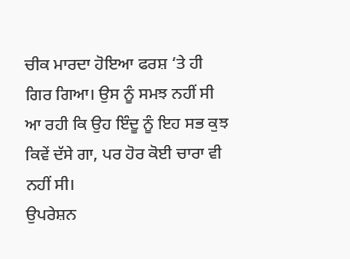ਚੀਕ ਮਾਰਦਾ ਹੋਇਆ ਫਰਸ਼ ‘ਤੇ ਹੀ ਗਿਰ ਗਿਆ। ਉਸ ਨੂੰ ਸਮਝ ਨਹੀਂ ਸੀ ਆ ਰਹੀ ਕਿ ਉਹ ਇੰਦੂ ਨੂੰ ਇਹ ਸਭ ਕੁਝ ਕਿਵੇਂ ਦੱਸੇ ਗਾ, ਪਰ ਹੋਰ ਕੋਈ ਚਾਰਾ ਵੀ ਨਹੀਂ ਸੀ।
ਉਪਰੇਸ਼ਨ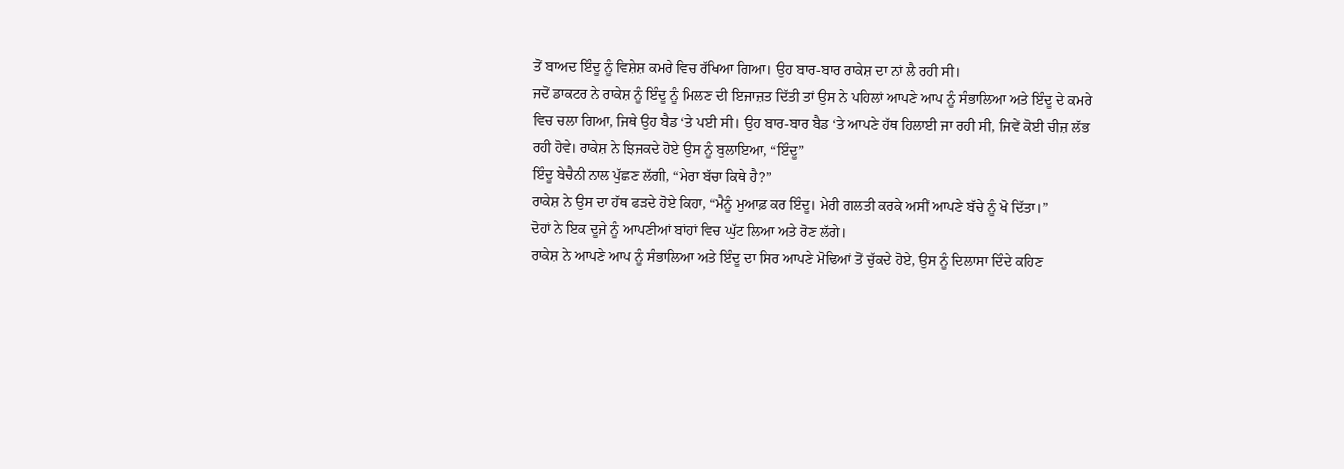ਤੋਂ ਬਾਅਦ ਇੰਦੂ ਨੂੰ ਵਿਸ਼ੇਸ਼ ਕਮਰੇ ਵਿਚ ਰੱਖਿਆ ਗਿਆ। ਉਹ ਬਾਰ-ਬਾਰ ਰਾਕੇਸ਼ ਦਾ ਨਾਂ ਲੈ ਰਹੀ ਸੀ।
ਜਦੋਂ ਡਾਕਟਰ ਨੇ ਰਾਕੇਸ਼ ਨੂੰ ਇੰਦੂ ਨੂੰ ਮਿਲਣ ਦੀ ਇਜਾਜ਼ਤ ਦਿੱਤੀ ਤਾਂ ਉਸ ਨੇ ਪਹਿਲਾਂ ਆਪਣੇ ਆਪ ਨੂੰ ਸੰਭਾਲਿਆ ਅਤੇ ਇੰਦੂ ਦੇ ਕਮਰੇ ਵਿਚ ਚਲਾ ਗਿਆ, ਜਿਥੇ ਉਹ ਬੈਡ ‘ਤੇ ਪਈ ਸੀ। ਉਹ ਬਾਰ-ਬਾਰ ਬੈਡ ‘ਤੇ ਆਪਣੇ ਹੱਥ ਹਿਲਾਈ ਜਾ ਰਹੀ ਸੀ, ਜਿਵੇਂ ਕੋਈ ਚੀਜ਼ ਲੱਭ ਰਹੀ ਹੋਵੇ। ਰਾਕੇਸ਼ ਨੇ ਝਿਜਕਦੇ ਹੋਏ ਉਸ ਨੂੰ ਬੁਲਾਇਆ, “ਇੰਦੂ”
ਇੰਦੂ ਬੇਚੈਨੀ ਨਾਲ ਪੁੱਛਣ ਲੱਗੀ, “ਮੇਰਾ ਬੱਚਾ ਕਿਥੇ ਹੈ?”
ਰਾਕੇਸ਼ ਨੇ ਉਸ ਦਾ ਹੱਥ ਫੜਦੇ ਹੋਏ ਕਿਹਾ, “ਮੈਨੂੰ ਮੁਆਫ਼ ਕਰ ਇੰਦੂ। ਮੇਰੀ ਗਲਤੀ ਕਰਕੇ ਅਸੀਂ ਆਪਣੇ ਬੱਚੇ ਨੂੰ ਖੋ ਦਿੱਤਾ।”
ਦੋਹਾਂ ਨੇ ਇਕ ਦੂਜੇ ਨੂੰ ਆਪਣੀਆਂ ਬਾਂਹਾਂ ਵਿਚ ਘੁੱਟ ਲਿਆ ਅਤੇ ਰੋਣ ਲੱਗੇ।
ਰਾਕੇਸ਼ ਨੇ ਆਪਣੇ ਆਪ ਨੂੰ ਸੰਭਾਲਿਆ ਅਤੇ ਇੰਦੂ ਦਾ ਸਿਰ ਆਪਣੇ ਮੋਢਿਆਂ ਤੋਂ ਚੁੱਕਦੇ ਹੋਏ, ਉਸ ਨੂੰ ਦਿਲਾਸਾ ਦਿੰਦੇ ਕਹਿਣ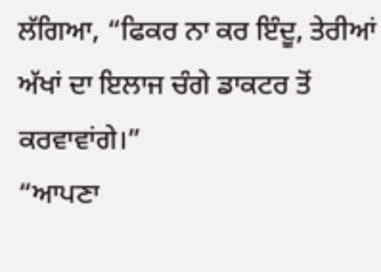ਲੱਗਿਆ, “ਫਿਕਰ ਨਾ ਕਰ ਇੰਦੂ, ਤੇਰੀਆਂ ਅੱਖਾਂ ਦਾ ਇਲਾਜ ਚੰਗੇ ਡਾਕਟਰ ਤੋਂ ਕਰਵਾਵਾਂਗੇ।”
“ਆਪਣਾ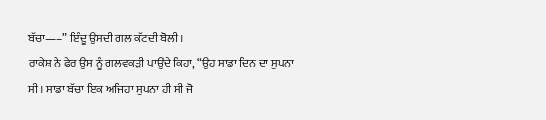ਬੱਚਾ—–” ਇੰਦੂ ਉਸਦੀ ਗਲ ਕੱਟਦੀ ਬੋਲੀ।
ਰਾਕੇਸ਼ ਨੇ ਫੇਰ ਉਸ ਨੂੰ ਗਲਵਕੜੀ ਪਾਉਂਦੇ ਕਿਹਾ, “ਉਹ ਸਾਡਾ ਦਿਨ ਦਾ ਸੁਪਨਾ ਸੀ। ਸਾਡਾ ਬੱਚਾ ਇਕ ਅਜਿਹਾ ਸੁਪਨਾ ਹੀ ਸੀ ਜੋ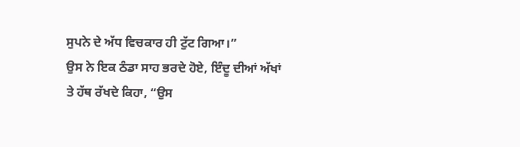ਸੁਪਨੇ ਦੇ ਅੱਧ ਵਿਚਕਾਰ ਹੀ ਟੁੱਟ ਗਿਆ।”
ਉਸ ਨੇ ਇਕ ਠੰਡਾ ਸਾਹ ਭਰਦੇ ਹੋਏ, ਇੰਦੂ ਦੀਆਂ ਅੱਖਾਂ ਤੇ ਹੱਥ ਰੱਖਦੇ ਕਿਹਾ, “ਉਸ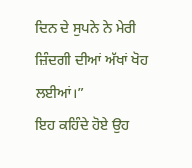ਦਿਨ ਦੇ ਸੁਪਨੇ ਨੇ ਮੇਰੀ ਜ਼ਿੰਦਗੀ ਦੀਆਂ ਅੱਖਾਂ ਖੋਹ ਲਈਆਂ।”
ਇਹ ਕਹਿੰਦੇ ਹੋਏ ਉਹ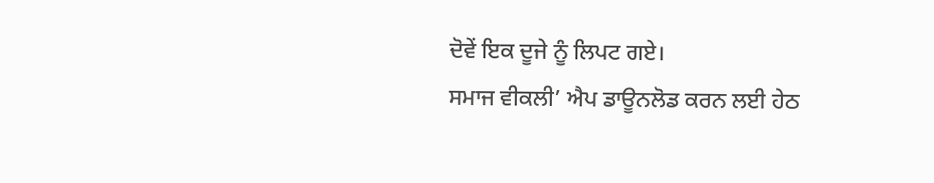ਦੋਵੇਂ ਇਕ ਦੂਜੇ ਨੂੰ ਲਿਪਟ ਗਏ।
ਸਮਾਜ ਵੀਕਲੀ’ ਐਪ ਡਾਊਨਲੋਡ ਕਰਨ ਲਈ ਹੇਠ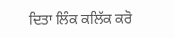ਦਿਤਾ ਲਿੰਕ ਕਲਿੱਕ ਕਰੋ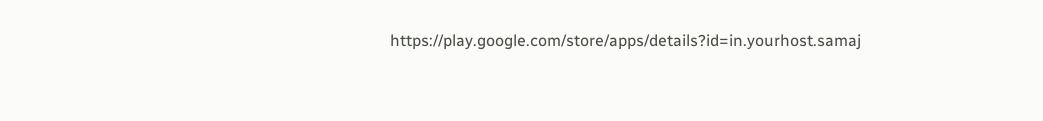https://play.google.com/store/apps/details?id=in.yourhost.samaj